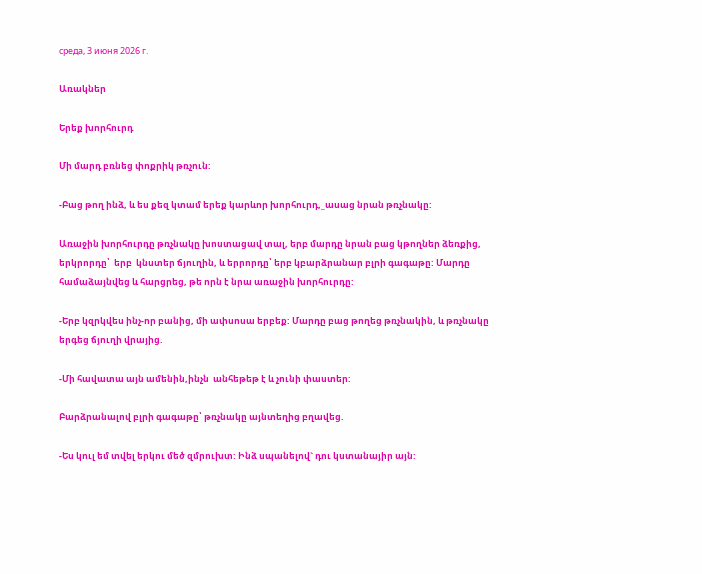среда, 3 июня 2026 г.

Առակներ

Երեք խորհուրդ

Մի մարդ բռնեց փոքրիկ թռչուն:

-Բաց թող ինձ, և ես քեզ կտամ երեք կարևոր խորհուրդ,_ասաց նրան թռչնակը:

Առաջին խորհուրդը թռչնակը խոստացավ տալ, երբ մարդը նրան բաց կթողներ ձեռքից, երկրորդը՝  երբ  կնստեր ճյուղին, և երրորդը՝ երբ կբարձրանար բլրի գագաթը: Մարդը համաձայնվեց և հարցրեց, թե որն է նրա առաջին խորհուրդը:

-Երբ կզրկվես ինչ-որ բանից, մի ափսոսա երբեք: Մարդը բաց թողեց թռչնակին, և թռչնակը երգեց ճյուղի վրայից.

-Մի հավատա այն ամենին,ինչն  անհեթեթ է և չունի փաստեր:

Բարձրանալով բլրի գագաթը՝ թռչնակը այնտեղից բղավեց.

-Ես կուլ եմ տվել երկու մեծ զմրուխտ: Ինձ սպանելով` դու կստանայիր այն: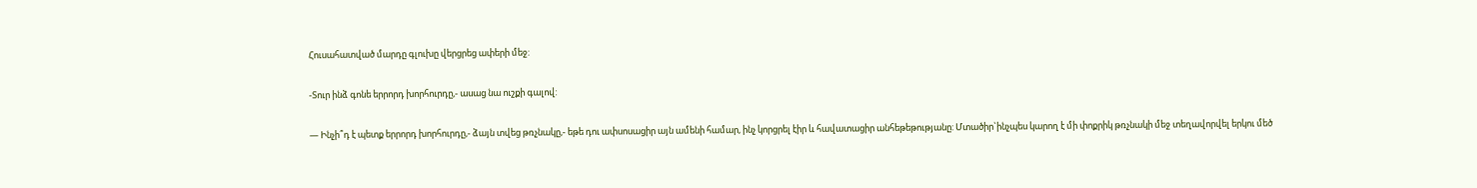Հուսահատված մարդը գլուխը վերցրեց ափերի մեջ:

-Տուր ինձ գոնե երրորդ խորհուրդը,- ասաց նա ուշքի գալով:

— Ինչի՞դ է պետք երրորդ խորհուրդը,- ձայն տվեց թռչնակը,- եթե դու ափսոսացիր այն ամենի համար, ինչ կորցրել էիր և հավատացիր անհեթեթությանը: Մտածիր`ինչպես կարող է մի փոքրիկ թռչնակի մեջ տեղավորվել երկու մեծ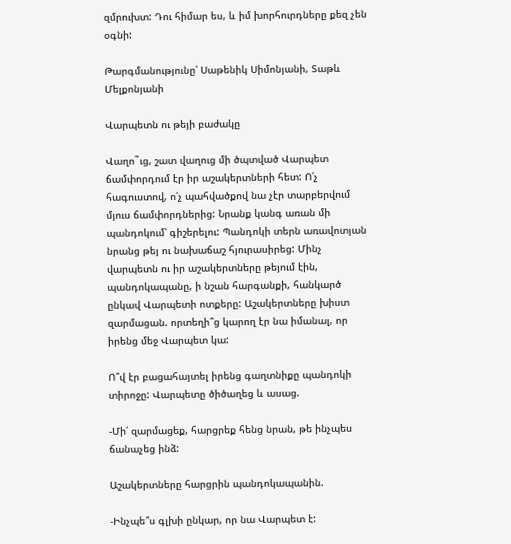զմրուխտ: Դու հիմար ես, և իմ խորհուրդները քեզ չեն օգնի:

Թարգմանությունը՝ Սաթենիկ Սիմոնյանի, Տաթև Մելքոնյանի

Վարպետն ու թեյի բաժակը

Վաղո˜ւց, շատ վաղուց մի ծպտված Վարպետ ճամփորդում էր իր աշակերտների հետ: Ո՛չ հագուստով, ո՛չ պահվածքով նա չէր տարբերվում մյուս ճամփորդներից: Նրանք կանգ առան մի պանդոկում՝ գիշերելու: Պանդոկի տերն առավոտյան նրանց թեյ ու նախաճաշ հյուրասիրեց: Մինչ վարպետն ու իր աշակերտները թեյում էին, պանդոկապանը, ի նշան հարգանքի, հանկարծ ընկավ Վարպետի ոտքերը: Աշակերտները խիստ զարմացան. որտեղի՞ց կարող էր նա իմանալ, որ իրենց մեջ Վարպետ կա:

Ո՞վ էր բացահայտել իրենց գաղտնիքը պանդոկի տիրոջը: Վարպետը ծիծաղեց և ասաց.

-Մի՛ զարմացեք, հարցրեք հենց նրան, թե ինչպես ճանաչեց ինձ:

Աշակերտները հարցրին պանդոկապանին.

-Ինչպե՞ս գլխի ընկար, որ նա Վարպետ է: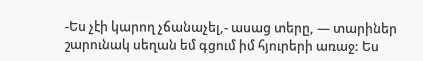-Ես չէի կարող չճանաչել,- ասաց տերը, — տարիներ շարունակ սեղան եմ գցում իմ հյուրերի առաջ: Ես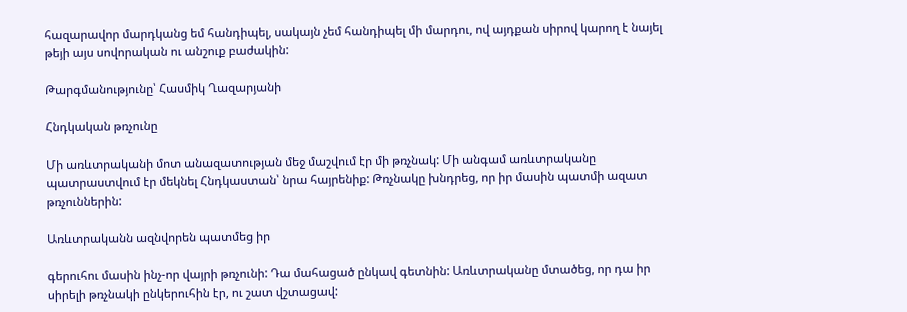հազարավոր մարդկանց եմ հանդիպել, սակայն չեմ հանդիպել մի մարդու, ով այդքան սիրով կարող է նայել թեյի այս սովորական ու անշուք բաժակին:

Թարգմանությունը՝ Հասմիկ Ղազարյանի

Հնդկական թռչունը

Մի առևտրականի մոտ անազատության մեջ մաշվում էր մի թռչնակ: Մի անգամ առևտրականը պատրաստվում էր մեկնել Հնդկաստան՝ նրա հայրենիք: Թռչնակը խնդրեց, որ իր մասին պատմի ազատ թռչուններին:

Առևտրականն ազնվորեն պատմեց իր

գերուհու մասին ինչ-որ վայրի թռչունի: Դա մահացած ընկավ գետնին: Առևտրականը մտածեց, որ դա իր սիրելի թռչնակի ընկերուհին էր, ու շատ վշտացավ: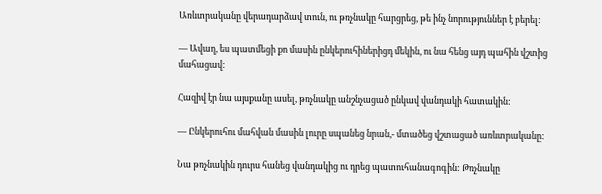Առևտրականը վերադարձավ տուն, ու թռչնակը հարցրեց, թե ինչ նորություններ է բերել:

— Ավաղ, ես պատմեցի քո մասին ընկերուհիներիցդ մեկին, ու նա հենց այդ պահին վշտից մահացավ:

Հազիվ էր նա այսքանը ասել, թռչնակը անշնչացած ընկավ վանդակի հատակին:

— Ընկերուհու մահվան մասին լուրը սպանեց նրան,- մտածեց վշտացած առևտրականը:

Նա թռչնակին դուրս հանեց վանդակից ու դրեց պատուհանագոգին: Թռչնակը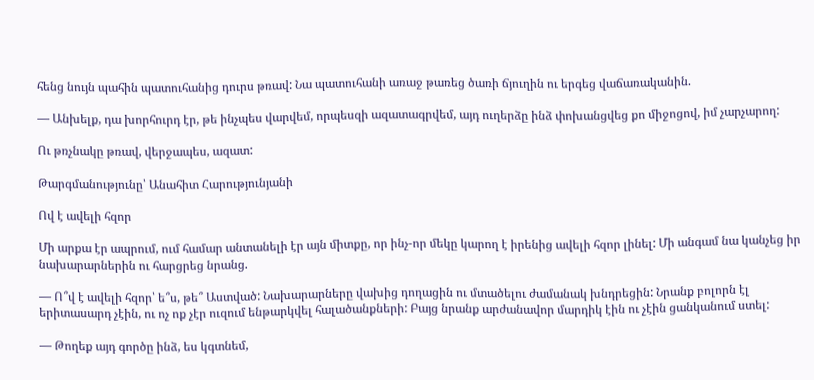հենց նույն պահին պատուհանից դուրս թռավ: Նա պատուհանի առաջ թառեց ծառի ճյուղին ու երգեց վաճառականին.

— Անխելք, դա խորհուրդ էր, թե ինչպես վարվեմ, որպեսզի ազատագրվեմ, այդ ուղերձը ինձ փոխանցվեց քո միջոցով, իմ չարչարող:

Ու թռչնակը թռավ, վերջապես, ազատ:

Թարգմանությունը՝ Անահիտ Հարությունյանի

Ով է ավելի հզոր

Մի արքա էր ապրում, ում համար անտանելի էր այն միտքը, որ ինչ-որ մեկը կարող է իրենից ավելի հզոր լինել: Մի անգամ նա կանչեց իր նախարարներին ու հարցրեց նրանց.

— Ո՞վ է ավելի հզոր՝ ե՞ս, թե՞ Աստված: Նախարարները վախից դողացին ու մտածելու ժամանակ խնդրեցին: Նրանք բոլորն էլ երիտասարդ չէին, ու ոչ ոք չէր ուզում ենթարկվել հալածանքների: Բայց նրանք արժանավոր մարդիկ էին ու չէին ցանկանում ստել:

— Թողեք այդ գործը ինձ, ես կգտնեմ,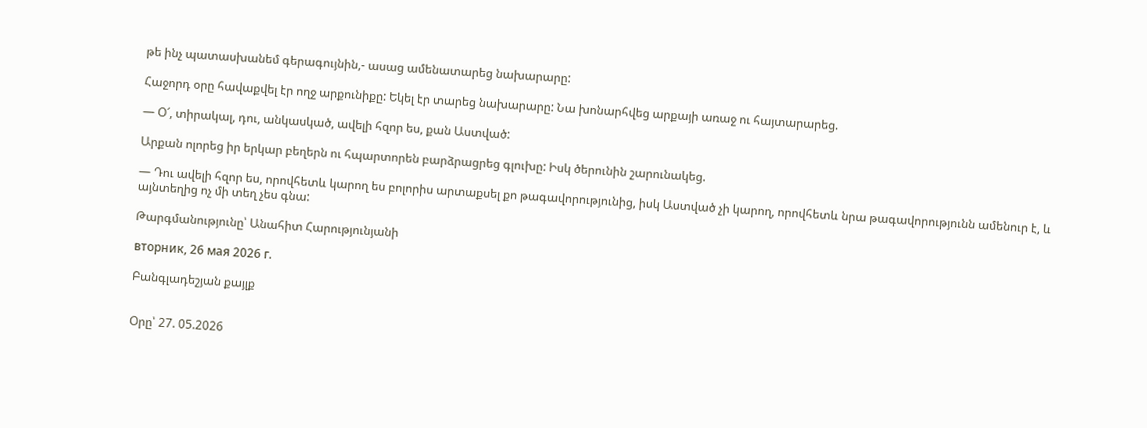թե ինչ պատասխանեմ գերագույնին,- ասաց ամենատարեց նախարարը:

Հաջորդ օրը հավաքվել էր ողջ արքունիքը: Եկել էր տարեց նախարարը: Նա խոնարհվեց արքայի առաջ ու հայտարարեց.

— Օ՜, տիրակալ, դու, անկասկած, ավելի հզոր ես, քան Աստված:

Արքան ոլորեց իր երկար բեղերն ու հպարտորեն բարձրացրեց գլուխը: Իսկ ծերունին շարունակեց.

— Դու ավելի հզոր ես, որովհետև կարող ես բոլորիս արտաքսել քո թագավորությունից, իսկ Աստված չի կարող, որովհետև նրա թագավորությունն ամենուր է, և այնտեղից ոչ մի տեղ չես գնա:

Թարգմանությունը՝ Անահիտ Հարությունյանի

вторник, 26 мая 2026 г.

Բանգլադեշյան քայլք


Օրը՝ 27. 05.2026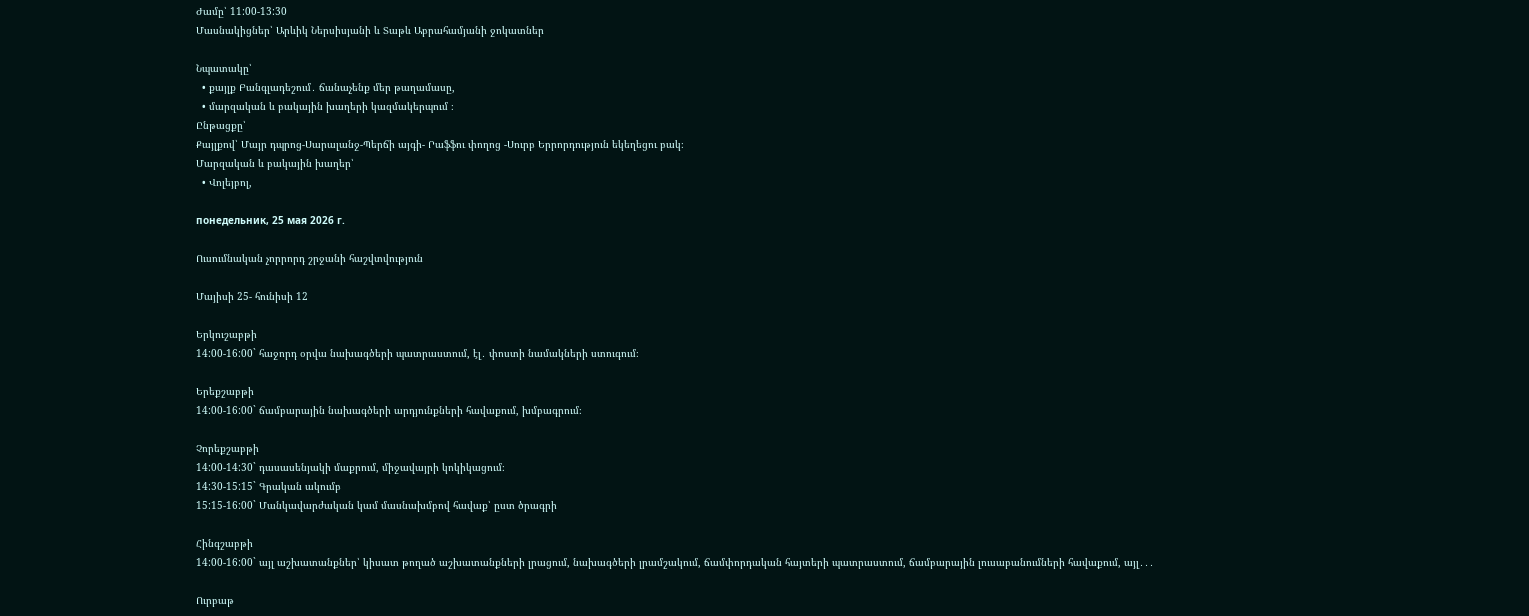Ժամը՝ 11:00-13:30
Մասնակիցներ՝ Արևիկ Ներսիսյանի և Տաթև Աբրահամյանի ջոկատներ

Նպատակը՝
  • քայլք Բանգլադեշում․ ճանաչենք մեր թաղամասը,
  • մարզական և բակային խաղերի կազմակերպում ։
Ընթացքը՝
Քայլքով՝ Մայր դպրոց-Սարալանջ-Պերճի այգի- Րաֆֆու փողոց -Սուրբ Երրորդություն եկեղեցու բակ։
Մարզական և բակային խաղեր՝
  • Վոլեյբոլ,

понедельник, 25 мая 2026 г.

Ուսումնական չորրորդ շրջանի հաշվտվություն

Մայիսի 25- հունիսի 12

Երկուշաբթի
14:00-16:00` հաջորդ օրվա նախագծերի պատրաստում, էլ․ փոստի նամակների ստուգում։

Երեքշաբթի
14:00-16:00` ճամբարային նախագծերի արդյունքների հավաքում, խմբագրում։

Չորեքշաբթի
14:00-14:30` դասասենյակի մաքրում, միջավայրի կոկիկացում։
14:30-15:15` Գրական ակումբ
15:15-16:00` Մանկավարժական կամ մասնախմբով հավաք՝ ըստ ծրագրի

Հինգշաբթի
14:00-16:00` այլ աշխատանքներ՝ կիսատ թողած աշխատանքների լրացում, նախագծերի լրամշակում, ճամփորդական հայտերի պատրաստում, ճամբարային լուսաբանումների հավաքում, այլ․․․

Ուրբաթ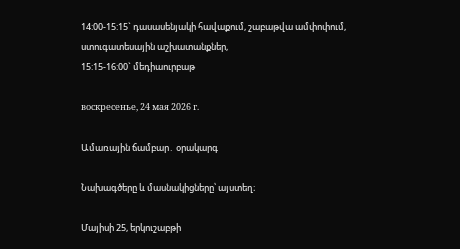14:00-15:15` դասասենյակի հավաքում, շաբաթվա ամփոփում, ստուգատեսային աշխատանքներ,
15:15-16:00` մեդիաուրբաթ

воскресенье, 24 мая 2026 г.

Ամառային ճամբար․ օրակարգ

Նախագծերը և մասնակիցները՝ այստեղ։

Մայիսի 25, երկուշաբթի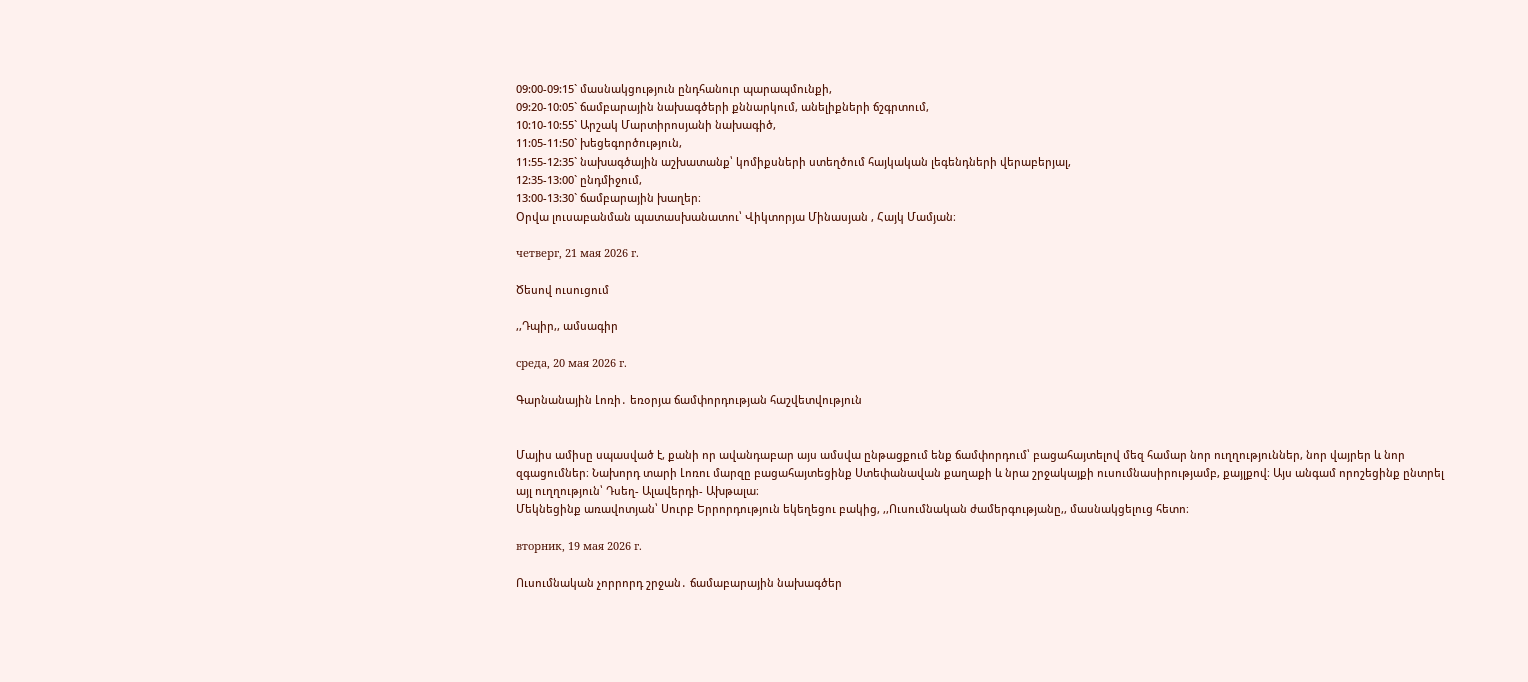09:00-09:15` մասնակցություն ընդհանուր պարապմունքի,
09:20-10:05` ճամբարային նախագծերի քննարկում, անելիքների ճշգրտում,
10:10-10:55` Արշակ Մարտիրոսյանի նախագիծ,
11:05-11:50` խեցեգործություն,
11:55-12:35` նախագծային աշխատանք՝ կոմիքսների ստեղծում հայկական լեգենդների վերաբերյալ,
12:35-13:00` ընդմիջում,
13:00-13:30` ճամբարային խաղեր։
Օրվա լուսաբանման պատասխանատու՝ Վիկտորյա Մինասյան , Հայկ Մամյան։

четверг, 21 мая 2026 г.

Ծեսով ուսուցում

,,Դպիր,, ամսագիր

среда, 20 мая 2026 г.

Գարնանային Լոռի․ եռօրյա ճամփորդության հաշվետվություն


Մայիս ամիսը սպասված է, քանի որ ավանդաբար այս ամսվա ընթացքում ենք ճամփորդում՝ բացահայտելով մեզ համար նոր ուղղություններ, նոր վայրեր և նոր զգացումներ։ Նախորդ տարի Լոռու մարզը բացահայտեցինք Ստեփանավան քաղաքի և նրա շրջակայքի ուսումնասիրությամբ, քայլքով։ Այս անգամ որոշեցինք ընտրել այլ ուղղություն՝ Դսեղ- Ալավերդի- Ախթալա։
Մեկնեցինք առավոտյան՝ Սուրբ Երրորդություն եկեղեցու բակից, ,,Ուսումնական ժամերգությանը,, մասնակցելուց հետո։

вторник, 19 мая 2026 г.

Ուսումնական չորրորդ շրջան․ ճամաբարային նախագծեր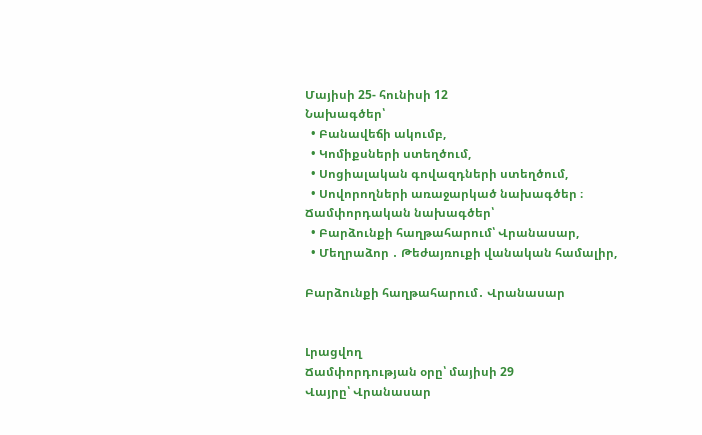Մայիսի 25- հունիսի 12
Նախագծեր՝
  • Բանավեճի ակումբ,
  • Կոմիքսների ստեղծում,
  • Սոցիալական գովազդների ստեղծում,
  • Սովորողների առաջարկած նախագծեր ։
Ճամփորդական նախագծեր՝
  • Բարձունքի հաղթահարում՝ Վրանասար,
  • Մեղրաձոր ․ Թեժայռուքի վանական համալիր,

Բարձունքի հաղթահարում․ Վրանասար


Լրացվող
Ճամփորդության օրը՝ մայիսի 29
Վայրը՝ Վրանասար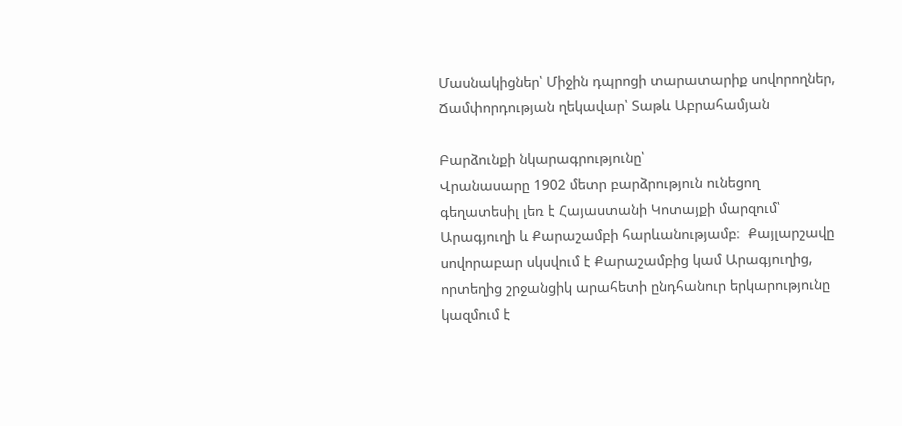Մասնակիցներ՝ Միջին դպրոցի տարատարիք սովորողներ,
Ճամփորդության ղեկավար՝ Տաթև Աբրահամյան

Բարձունքի նկարագրությունը՝
Վրանասարը 1902 մետր բարձրություն ունեցող գեղատեսիլ լեռ է Հայաստանի Կոտայքի մարզում՝ Արագյուղի և Քարաշամբի հարևանությամբ։  Քայլարշավը սովորաբար սկսվում է Քարաշամբից կամ Արագյուղից, որտեղից շրջանցիկ արահետի ընդհանուր երկարությունը կազմում է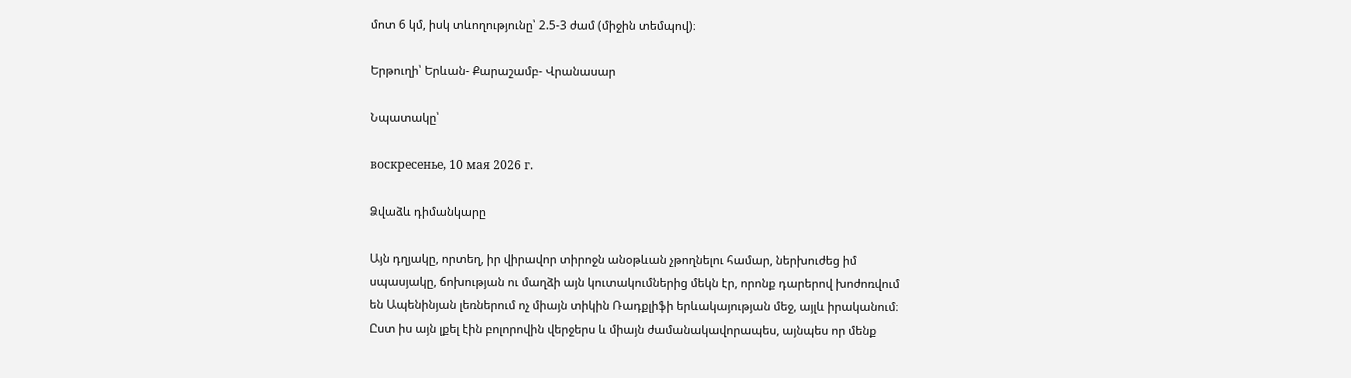մոտ 6 կմ, իսկ տևողությունը՝ 2.5-3 ժամ (միջին տեմպով)։

Երթուղի՝ Երևան- Քարաշամբ- Վրանասար

Նպատակը՝

воскресенье, 10 мая 2026 г.

Ձվաձև դիմանկարը

Այն դղյակը, որտեղ, իր վիրավոր տիրոջն անօթևան չթողնելու համար, ներխուժեց իմ սպասյակը, ճոխության ու մաղձի այն կուտակումներից մեկն էր, որոնք դարերով խոժոռվում են Ապենինյան լեռներում ոչ միայն տիկին Ռադքլիֆի երևակայության մեջ, այլև իրականում։ Ըստ իս այն լքել էին բոլորովին վերջերս և միայն ժամանակավորապես, այնպես որ մենք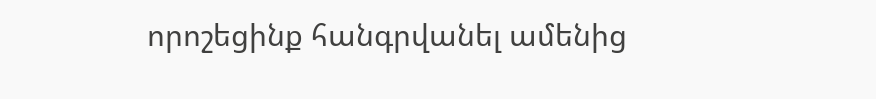որոշեցինք հանգրվանել ամենից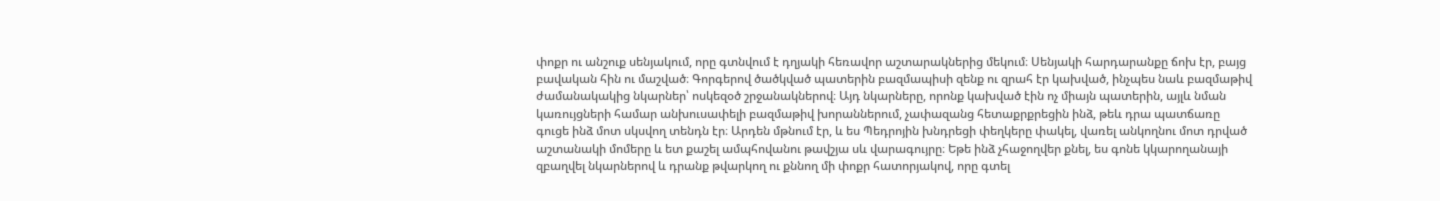փոքր ու անշուք սենյակում, որը գտնվում է դղյակի հեռավոր աշտարակներից մեկում։ Սենյակի հարդարանքը ճոխ էր, բայց բավական հին ու մաշված։ Գորգերով ծածկված պատերին բազմապիսի զենք ու զրահ էր կախված, ինչպես նաև բազմաթիվ ժամանակակից նկարներ՝ ոսկեզօծ շրջանակներով։ Այդ նկարները, որոնք կախված էին ոչ միայն պատերին, այլև նման կառույցների համար անխուսափելի բազմաթիվ խորաններում, չափազանց հետաքրքրեցին ինձ, թեև դրա պատճառը գուցե ինձ մոտ սկսվող տենդն էր։ Արդեն մթնում էր, և ես Պեդրոյին խնդրեցի փեղկերը փակել, վառել անկողնու մոտ դրված աշտանակի մոմերը և ետ քաշել ամպհովանու թավշյա սև վարագույրը։ Եթե ինձ չհաջողվեր քնել, ես գոնե կկարողանայի զբաղվել նկարներով և դրանք թվարկող ու քննող մի փոքր հատորյակով, որը գտել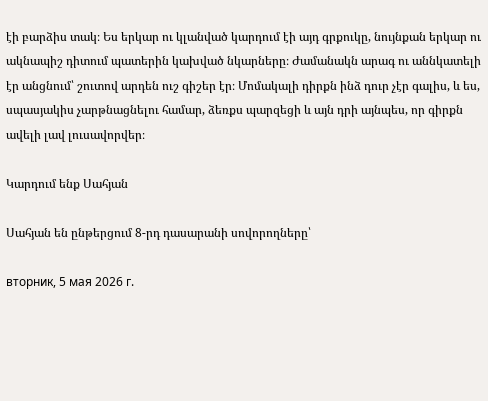էի բարձիս տակ։ Ես երկար ու կլանված կարդում էի այդ գրքուկը, նույնքան երկար ու ակնապիշ դիտում պատերին կախված նկարները։ Ժամանակն արագ ու աննկատելի էր անցնում՝ շուտով արդեն ուշ գիշեր էր։ Մոմակալի դիրքն ինձ դուր չէր գալիս, և ես, սպասյակիս չարթնացնելու համար, ձեռքս պարզեցի և այն դրի այնպես, որ գիրքն ավելի լավ լուսավորվեր։

Կարդում ենք Սահյան

Սահյան են ընթերցում 8-րդ դասարանի սովորողները՝

вторник, 5 мая 2026 г.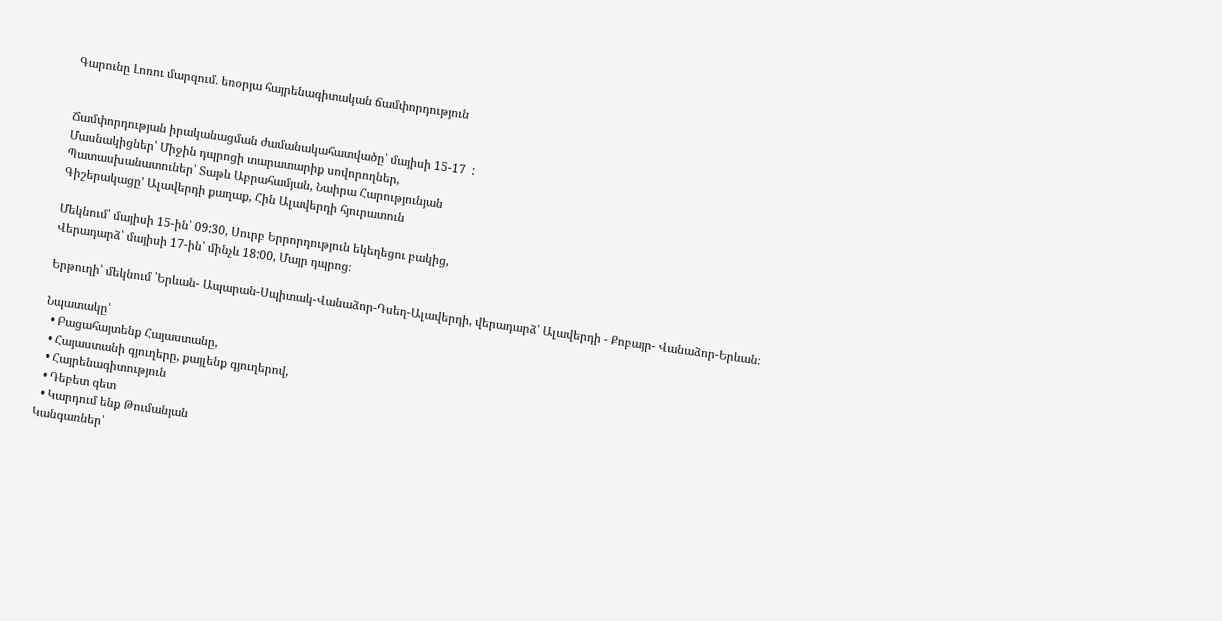Գարունը Լոռու մարզում․ եռօրյա հայրենագիտական ճամփորդություն


Ճամփորդության իրականացման ժամանակահատվածը՝ մայիսի 15-17  :
Մասնակիցներ՝ Միջին դպրոցի տարատարիք սովորողներ,
Պատասխանատուներ՝ Տաթև Աբրահամյան, Նաիրա Հարությունյան
Գիշերակացը' Ալավերդի քաղաք, Հին Ալավերդի հյուրատուն

Մեկնում՝ մայիսի 15-ին՝ 09:30, Սուրբ Երրորդություն եկեղեցու բակից,
Վերադարձ՝ մայիսի 17-ին՝ մինչև 18:00, Մայր դպրոց։

Երթուղի՝ մեկնում ՝Երևան- Ապարան-Սպիտակ-Վանաձոր-Դսեղ-Ալավերդի, վերադարձ՝ Ալավերդի - Քոբայր- Վանաձոր-Երևան։

Նպատակը՝
  • Բացահայտենք Հայաստանը,
  • Հայաստանի գյուղերը, քայլենք գյուղերով,
  • Հայրենագիտություն
  • Դեբետ գետ
  • Կարդում ենք Թումանյան
Կանգառներ՝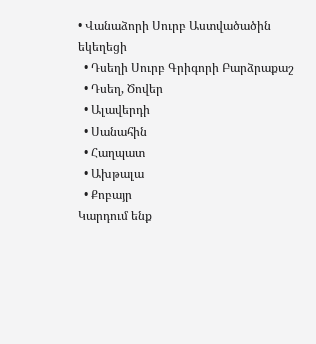• Վանաձորի Սուրբ Աստվածածին եկեղեցի
  • Դսեղի Սուրբ Գրիգորի Բարձրաքաշ
  • Դսեղ, Ծովեր
  • Ալավերդի
  • Սանահին
  • Հաղպատ
  • Ախթալա
  • Քոբայր
Կարդում ենք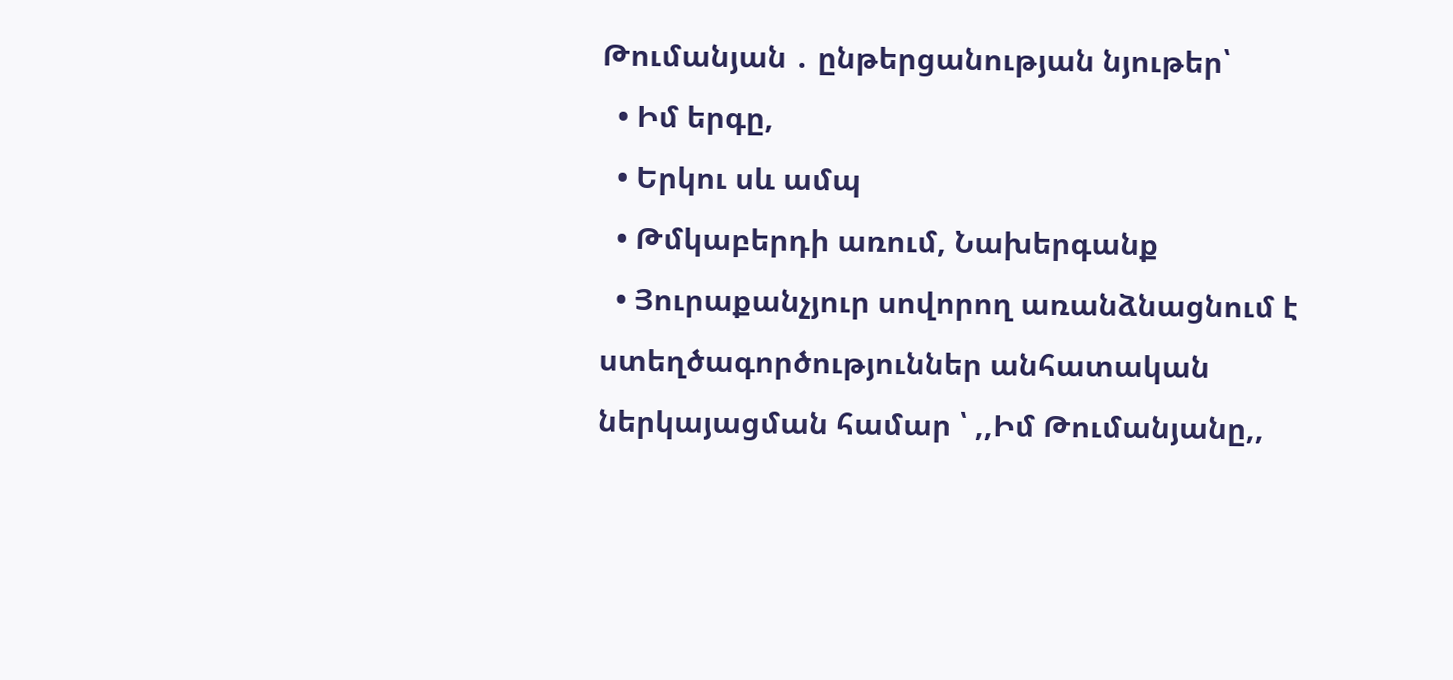Թումանյան ․ ընթերցանության նյութեր՝
  • Իմ երգը,
  • Երկու սև ամպ
  • Թմկաբերդի առում, Նախերգանք
  • Յուրաքանչյուր սովորող առանձնացնում է ստեղծագործություններ անհատական ներկայացման համար ՝ ,,Իմ Թումանյանը,,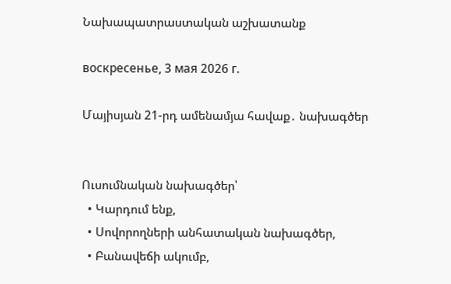Նախապատրաստական աշխատանք

воскресенье, 3 мая 2026 г.

Մայիսյան 21-րդ ամենամյա հավաք․ նախագծեր


Ուսումնական նախագծեր՝
  • Կարդում ենք,
  • Սովորողների անհատական նախագծեր,
  • Բանավեճի ակումբ,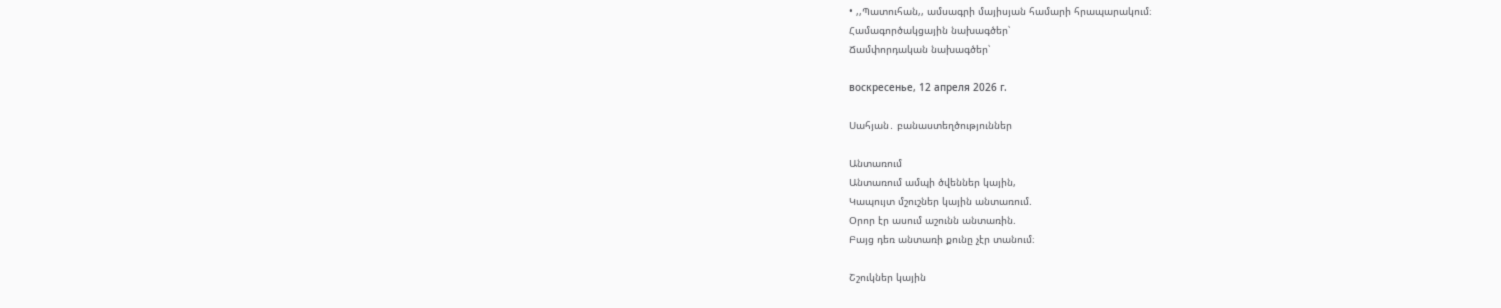• ,,Պատուհան,, ամսագրի մայիսյան համարի հրապարակում։
Համագործակցային նախագծեր՝
Ճամփորդական նախագծեր՝

воскресенье, 12 апреля 2026 г.

Սահյան․ բանաստեղծություններ

Անտառում
Անտառում ամպի ծվեններ կային,
Կապույտ մշուշներ կային անտառում.
Օրոր էր ասում աշունն անտառին.
Բայց դեռ անտառի քունը չէր տանում։

Շշուկներ կային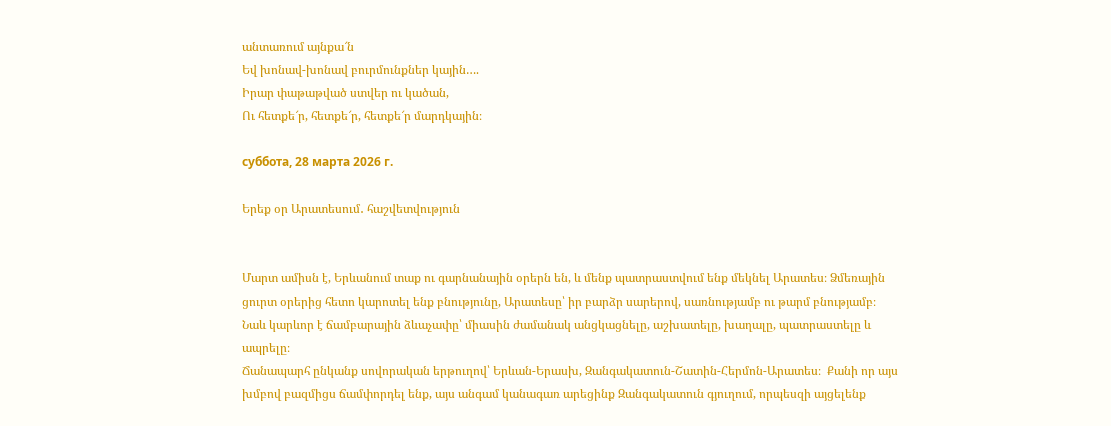անտառում այնքա՜ն
Եվ խոնավ-խոնավ բուրմունքներ կային….
Իրար փաթաթված ստվեր ու կածան,
Ու հետքե՜ր, հետքե՜ր, հետքե՜ր մարդկային։

суббота, 28 марта 2026 г.

Երեք օր Արատեսում․ հաշվետվություն


Մարտ ամիսն է, Երևանում տաք ու գարնանային օրերն են, և մենք պատրաստվում ենք մեկնել Արատես։ Ձմեռային ցուրտ օրերից հետո կարոտել ենք բնությունը, Արատեսը՝ իր բարձր սարերով, սառնությամբ ու թարմ բնությամբ։ Նաև կարևոր է ճամբարային ձևաչափը՝ միասին ժամանակ անցկացնելը, աշխատելը, խաղալը, պատրաստելը և ապրելը։
Ճանապարհ ընկանք սովորական երթուղով՝ Երևան-Երասխ, Զանգակատուն-Շատին-Հերմոն-Արատես։  Քանի որ այս խմբով բազմիցս ճամփորդել ենք, այս անգամ կանագառ արեցինք Զանգակատուն գյուղում, որպեսզի այցելենք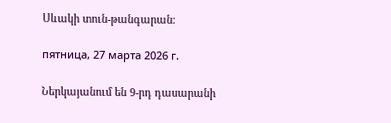Սևակի տուն-թանգարան։

пятница, 27 марта 2026 г.

Ներկայանում են 9-րդ դասարանի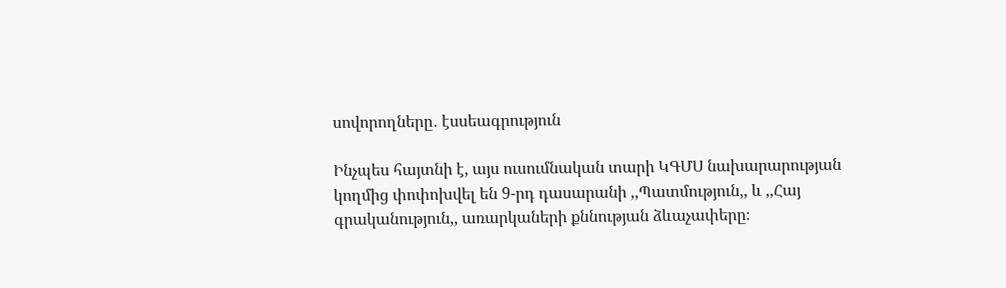սովորողները․ էսսեագրություն

Ինչպես հայտնի է, այս ուսումնական տարի ԿԳՄՍ նախարարության կողմից փոփոխվել են 9-րդ դասարանի ,,Պատմություն,, և ,,Հայ գրականություն,, առարկաների քննության ձևաչափերը։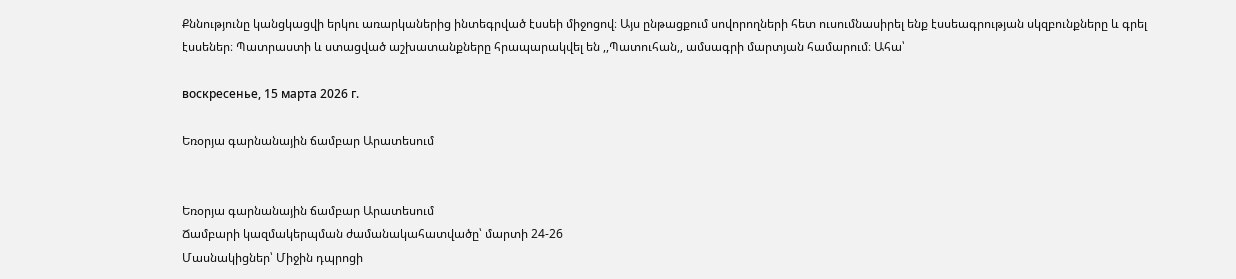Քննությունը կանցկացվի երկու առարկաներից ինտեգրված էսսեի միջոցով։ Այս ընթացքում սովորողների հետ ուսումնասիրել ենք էսսեագրության սկզբունքները և գրել էսսեներ։ Պատրաստի և ստացված աշխատանքները հրապարակվել են ,,Պատուհան,, ամսագրի մարտյան համարում։ Ահա՝

воскресенье, 15 марта 2026 г.

Եռօրյա գարնանային ճամբար Արատեսում


Եռօրյա գարնանային ճամբար Արատեսում
Ճամբարի կազմակերպման ժամանակահատվածը՝ մարտի 24-26
Մասնակիցներ՝ Միջին դպրոցի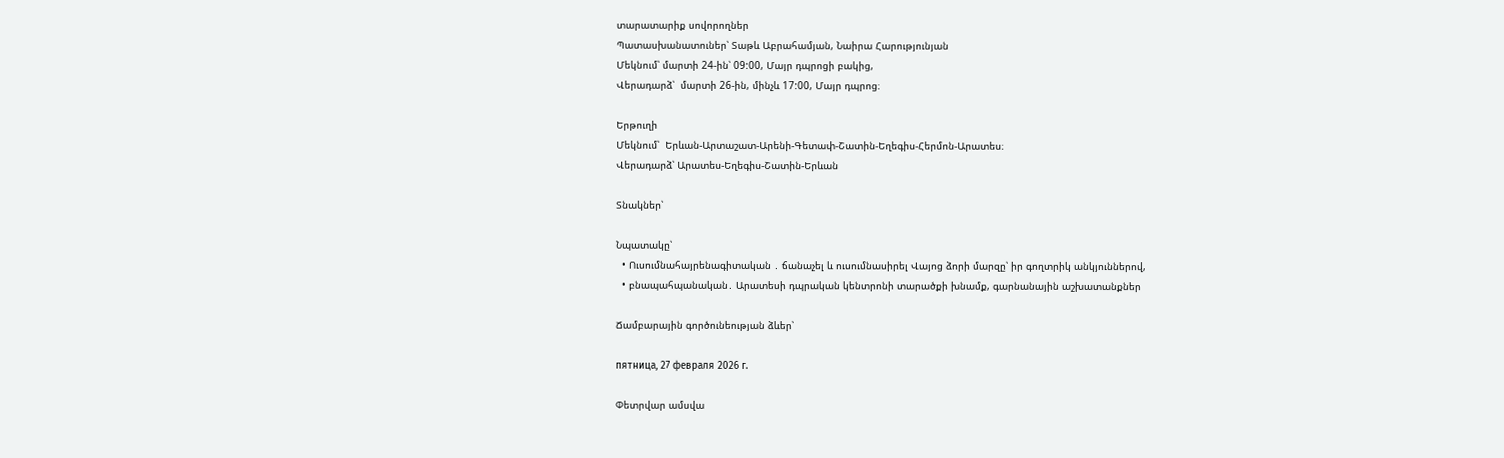տարատարիք սովորողներ
Պատասխանատուներ՝ Տաթև Աբրահամյան, Նաիրա Հարությունյան
Մեկնում՝ մարտի 24-ին՝ 09:00, Մայր դպրոցի բակից,
Վերադարձ՝  մարտի 26-ին, մինչև 17:00, Մայր դպրոց։

Երթուղի
Մեկնում՝  Երևան-Արտաշատ-Արենի-Գետափ-Շատին-Եղեգիս-Հերմոն-Արատես։
Վերադարձ՝ Արատես-Եղեգիս-Շատին-Երևան

Տնակներ՝

Նպատակը՝
  • Ուսումնահայրենագիտական ․ ճանաչել և ուսումնասիրել Վայոց ձորի մարզը՝ իր գողտրիկ անկյուններով,
  • բնապահպանական․ Արատեսի դպրական կենտրոնի տարածքի խնամք, գարնանային աշխատանքներ

Ճամբարային գործունեության ձևեր՝

пятница, 27 февраля 2026 г.

Փետրվար ամսվա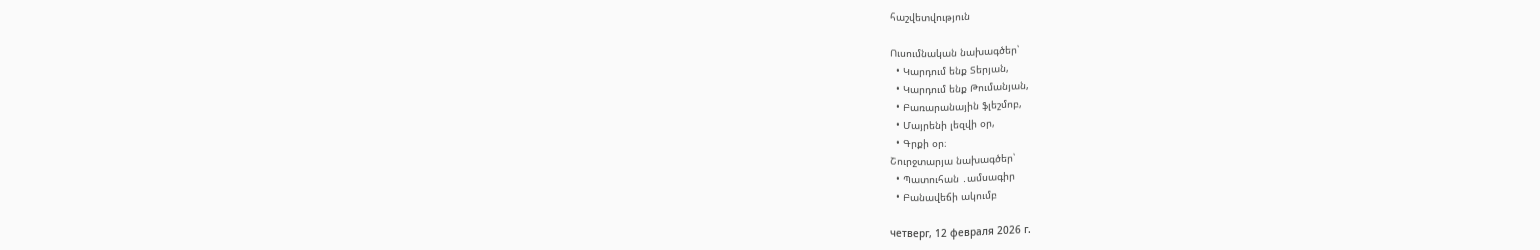հաշվետվություն

Ուսումնական նախագծեր՝
  • Կարդում ենք Տերյան,
  • Կարդում ենք Թումանյան,
  • Բառարանային ֆլեշմոբ,
  • Մայրենի լեզվի օր,
  • Գրքի օր։
Շուրջտարյա նախագծեր՝
  • Պատուհան ․ամսագիր
  • Բանավեճի ակումբ

четверг, 12 февраля 2026 г.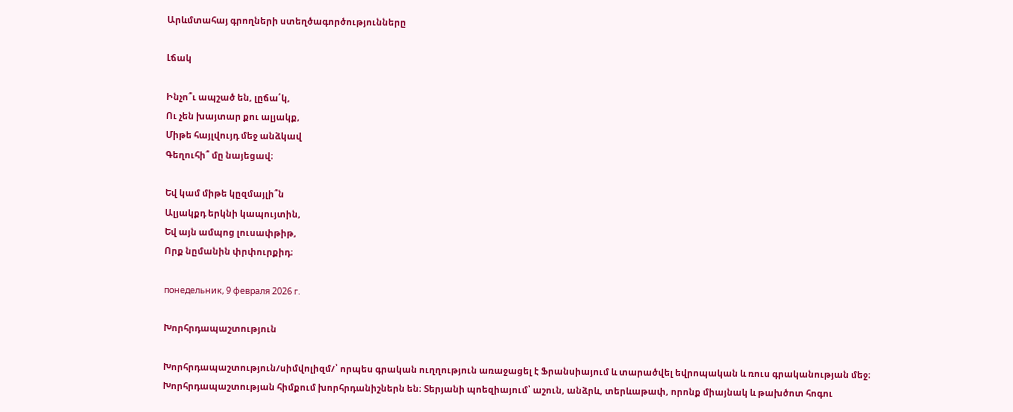Արևմտահայ գրողների ստեղծագործությունները

Լճակ

Ինչո՞ւ ապշած են, լըճա՛կ,
Ու չեն խայտար քու ալյակք,
Միթե հայլվույդ մեջ անձկավ
Գեղուհի՞ մը նայեցավ։

Եվ կամ միթե կըզմայլի՞ն
Ալյակքդ երկնի կապույտին,
Եվ այն ամպոց լուսափթիթ,
Որք նըմանին փրփուրքիդ։

понедельник, 9 февраля 2026 г.

Խորհրդապաշտություն

Խորհրդապաշտություն/սիմվոլիզմ/՝ որպես գրական ուղղություն առաջացել է Ֆրանսիայում և տարածվել եվրոպական և ռուս գրականության մեջ։
Խորհրդապաշտության հիմքում խորհրդանիշներն են։ Տերյանի պոեզիայում՝ աշուն, անձրև, տերևաթափ, որոնք միայնակ և թախծոտ հոգու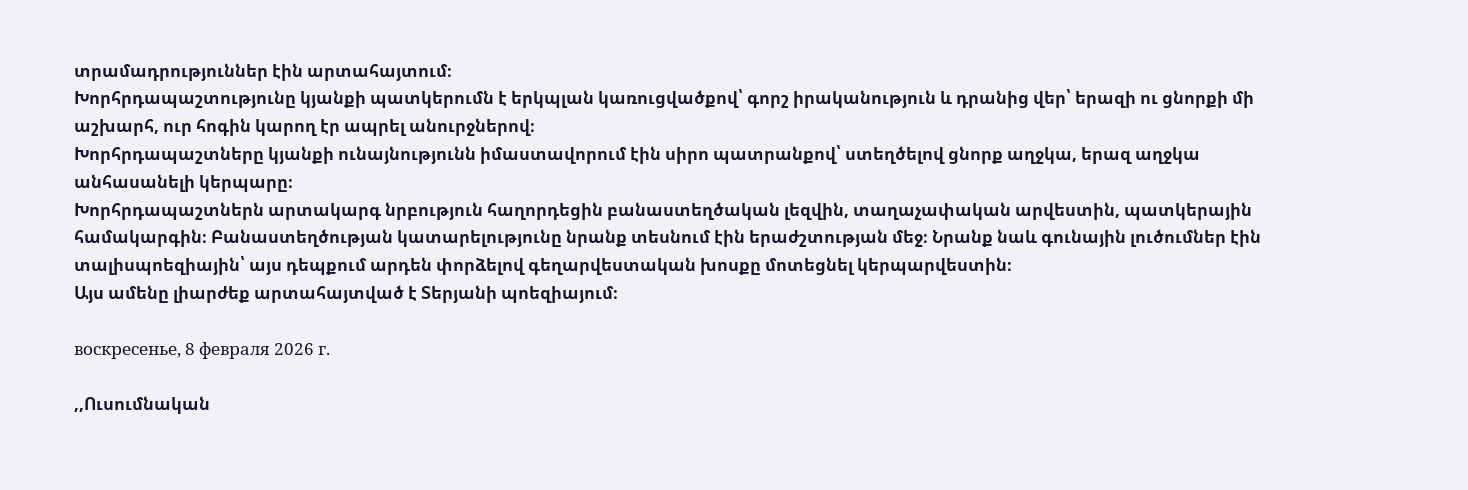տրամադրություններ էին արտահայտում։
Խորհրդապաշտությունը կյանքի պատկերումն է երկպլան կառուցվածքով՝ գորշ իրականություն և դրանից վեր՝ երազի ու ցնորքի մի աշխարհ, ուր հոգին կարող էր ապրել անուրջներով։
Խորհրդապաշտները կյանքի ունայնությունն իմաստավորում էին սիրո պատրանքով՝ ստեղծելով ցնորք աղջկա, երազ աղջկա անհասանելի կերպարը։
Խորհրդապաշտներն արտակարգ նրբություն հաղորդեցին բանաստեղծական լեզվին, տաղաչափական արվեստին, պատկերային համակարգին։ Բանաստեղծության կատարելությունը նրանք տեսնում էին երաժշտության մեջ։ Նրանք նաև գունային լուծումներ էին տալիսպոեզիային՝ այս դեպքում արդեն փորձելով գեղարվեստական խոսքը մոտեցնել կերպարվեստին։
Այս ամենը լիարժեք արտահայտված է Տերյանի պոեզիայում։

воскресенье, 8 февраля 2026 г.

,,Ուսումնական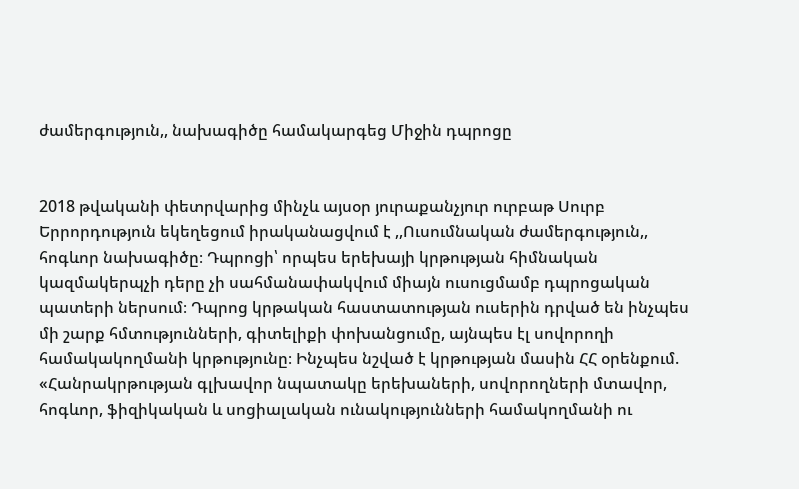ժամերգություն,, նախագիծը համակարգեց Միջին դպրոցը


2018 թվականի փետրվարից մինչև այսօր յուրաքանչյուր ուրբաթ Սուրբ Երրորդություն եկեղեցում իրականացվում է ,,Ուսումնական ժամերգություն,, հոգևոր նախագիծը։ Դպրոցի՝ որպես երեխայի կրթության հիմնական կազմակերպչի դերը չի սահմանափակվում միայն ուսուցմամբ դպրոցական պատերի ներսում։ Դպրոց կրթական հաստատության ուսերին դրված են ինչպես մի շարք հմտությունների, գիտելիքի փոխանցումը, այնպես էլ սովորողի համակակողմանի կրթությունը։ Ինչպես նշված է կրթության մասին ՀՀ օրենքում. «Հանրակրթության գլխավոր նպատակը երեխաների, սովորողների մտավոր, հոգևոր, ֆիզիկական և սոցիալական ունակությունների համակողմանի ու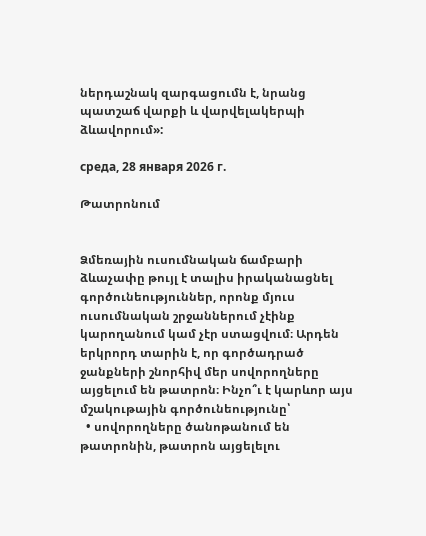ներդաշնակ զարգացումն է, նրանց պատշաճ վարքի և վարվելակերպի ձևավորում»:

среда, 28 января 2026 г.

Թատրոնում


Ձմեռային ուսումնական ճամբարի ձևաչափը թույլ է տալիս իրականացնել գործունեություններ, որոնք մյուս ուսումնական շրջաններում չէինք կարողանում կամ չէր ստացվում։ Արդեն երկրորդ տարին է, որ գործադրած ջանքների շնորհիվ մեր սովորողները այցելում են թատրոն։ Ինչո՞ւ է կարևոր այս մշակութային գործունեությունը՝
  • սովորողները ծանոթանում են թատրոնին, թատրոն այցելելու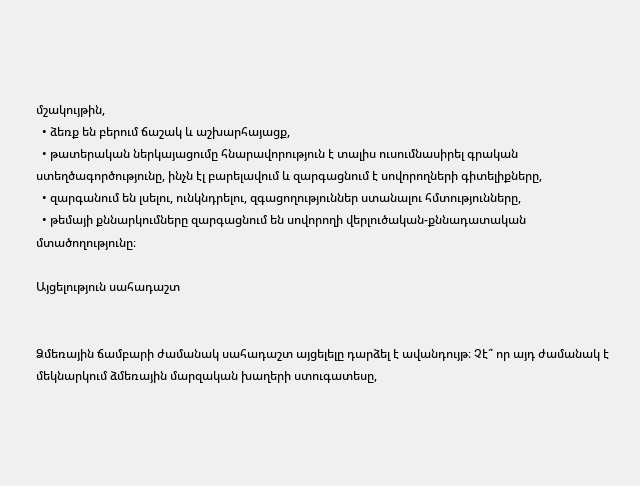մշակույթին,
  • ձեռք են բերում ճաշակ և աշխարհայացք,
  • թատերական ներկայացումը հնարավորություն է տալիս ուսումնասիրել գրական ստեղծագործությունը, ինչն էլ բարելավում և զարգացնում է սովորողների գիտելիքները,
  • զարգանում են լսելու, ունկնդրելու, զգացողություններ ստանալու հմտությունները,
  • թեմայի քննարկումները զարգացնում են սովորողի վերլուծական-քննադատական մտածողությունը։

Այցելություն սահադաշտ


Ձմեռային ճամբարի ժամանակ սահադաշտ այցելելը դարձել է ավանդույթ։ Չէ՞ որ այդ ժամանակ է  մեկնարկում ձմեռային մարզական խաղերի ստուգատեսը,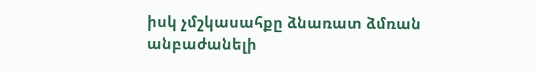իսկ չմշկասահքը ձնառատ ձմռան անբաժանելի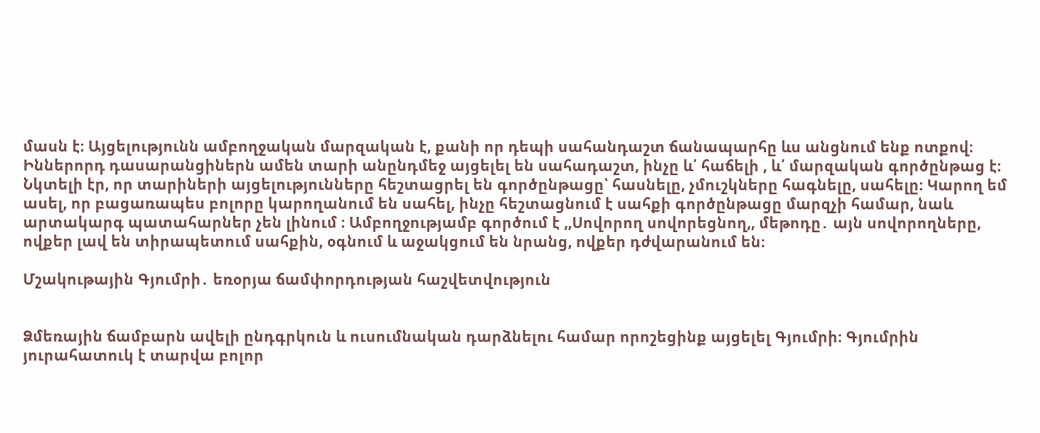մասն է։ Այցելությունն ամբողջական մարզական է, քանի որ դեպի սահանդաշտ ճանապարհը ևս անցնում ենք ոտքով։ Իններորդ դասարանցիներն ամեն տարի անընդմեջ այցելել են սահադաշտ, ինչը և՛ հաճելի , և՛ մարզական գործընթաց է։ Նկտելի էր, որ տարիների այցելությունները հեշտացրել են գործընթացը՝ հասնելը, չմուշկները հագնելը, սահելը։ Կարող եմ ասել, որ բացառապես բոլորը կարողանում են սահել, ինչը հեշտացնում է սահքի գործընթացը մարզչի համար, նաև արտակարգ պատահարներ չեն լինում ։ Ամբողջությամբ գործում է ,,Սովորող սովորեցնող,, մեթոդը․ այն սովորողները, ովքեր լավ են տիրապետում սահքին, օգնում և աջակցում են նրանց, ովքեր դժվարանում են։

Մշակութային Գյումրի․ եռօրյա ճամփորդության հաշվետվություն


Ձմեռային ճամբարն ավելի ընդգրկուն և ուսումնական դարձնելու համար որոշեցինք այցելել Գյումրի։ Գյումրին յուրահատուկ է տարվա բոլոր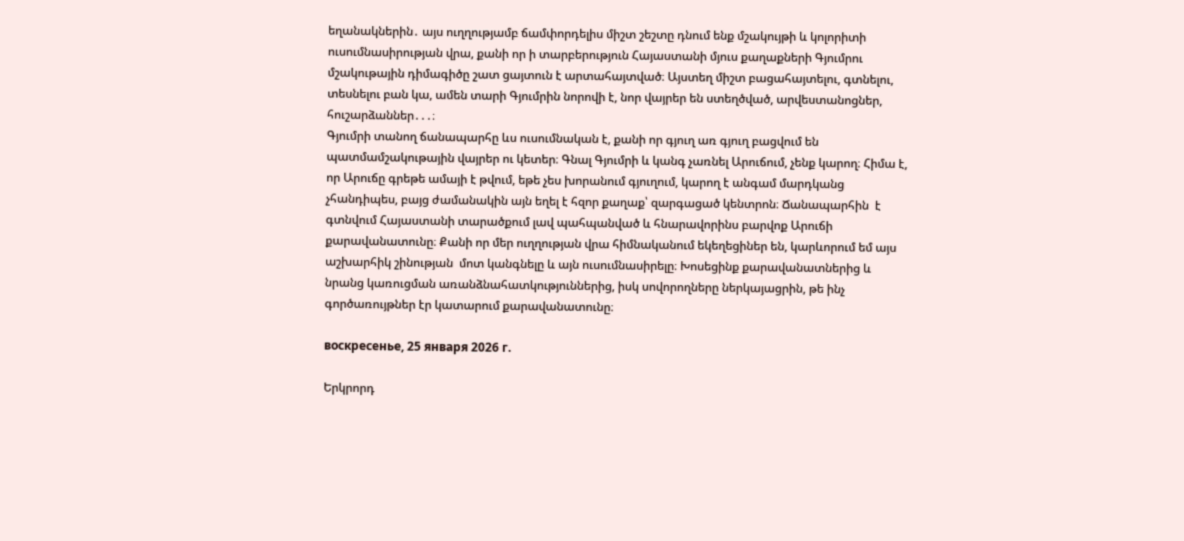եղանակներին․ այս ուղղությամբ ճամփորդելիս միշտ շեշտը դնում ենք մշակույթի և կոլորիտի ուսումնասիրության վրա, քանի որ ի տարբերություն Հայաստանի մյուս քաղաքների Գյումրու մշակութային դիմագիծը շատ ցայտուն է արտահայտված։ Այստեղ միշտ բացահայտելու, գտնելու, տեսնելու բան կա, ամեն տարի Գյումրին նորովի է, նոր վայրեր են ստեղծված, արվեստանոցներ, հուշարձաններ․․․։
Գյումրի տանող ճանապարհը ևս ուսումնական է, քանի որ գյուղ առ գյուղ բացվում են պատմամշակութային վայրեր ու կետեր։ Գնալ Գյումրի և կանգ չառնել Արուճում, չենք կարող։ Հիմա է, որ Արուճը գրեթե ամայի է թվում, եթե չես խորանում գյուղում, կարող է անգամ մարդկանց չհանդիպես, բայց ժամանակին այն եղել է հզոր քաղաք՝ զարգացած կենտրոն։ Ճանապարհին  է գտնվում Հայաստանի տարածքում լավ պահպանված և հնարավորինս բարվոք Արուճի քարավանատունը։ Քանի որ մեր ուղղության վրա հիմնականում եկեղեցիներ են, կարևորում եմ այս աշխարհիկ շինության  մոտ կանգնելը և այն ուսումնասիրելը։ Խոսեցինք քարավանատներից և նրանց կառուցման առանձնահատկություններից, իսկ սովորողները ներկայացրին, թե ինչ գործառույթներ էր կատարում քարավանատունը։

воскресенье, 25 января 2026 г.

Երկրորդ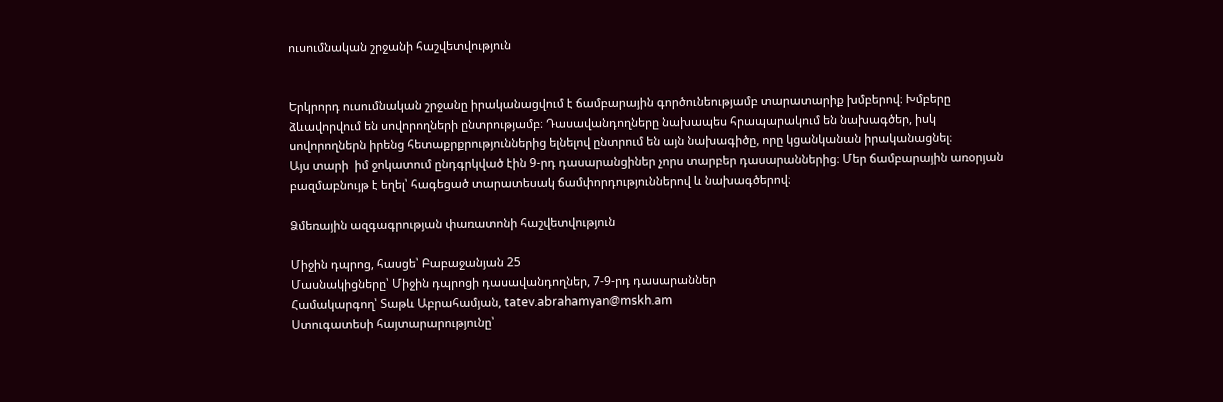ուսումնական շրջանի հաշվետվություն


Երկրորդ ուսումնական շրջանը իրականացվում է ճամբարային գործունեությամբ տարատարիք խմբերով։ Խմբերը ձևավորվում են սովորողների ընտրությամբ։ Դասավանդողները նախապես հրապարակում են նախագծեր, իսկ սովորողներն իրենց հետաքրքրություններից ելնելով ընտրում են այն նախագիծը, որը կցանկանան իրականացնել։
Այս տարի  իմ ջոկատում ընդգրկված էին 9-րդ դասարանցիներ չորս տարբեր դասարաններից։ Մեր ճամբարային առօրյան բազմաբնույթ է եղել՝ հագեցած տարատեսակ ճամփորդություններով և նախագծերով։

Ձմեռային ազգագրության փառատոնի հաշվետվություն

Միջին դպրոց, հասցե՝ Բաբաջանյան 25
Մասնակիցները՝ Միջին դպրոցի դասավանդողներ, 7-9-րդ դասարաններ
Համակարգող՝ Տաթև Աբրահամյան, tatev.abrahamyan@mskh.am
Ստուգատեսի հայտարարությունը՝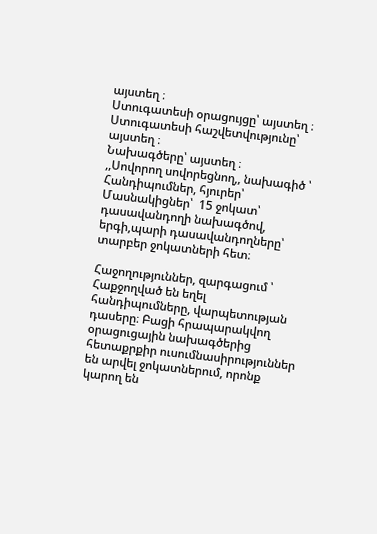այստեղ ։
Ստուգատեսի օրացույցը՝ այստեղ ։
Ստուգատեսի հաշվետվությունը՝  այստեղ ։
Նախագծերը՝ այստեղ ։
,,Սովորող սովորեցնող,, նախագիծ ՝
Հանդիպումներ, հյուրեր՝
Մասնակիցներ՝  15 ջոկատ՝ դասավանդողի նախագծով, երգի,պարի դասավանդողները՝ տարբեր ջոկատների հետ։

Հաջողություններ, զարգացում ՝ Հաքջողված են եղել հանդիպումները, վարպետության դասերը։ Բացի հրապարակվող օրացուցային նախագծերից հետաքրքիր ուսումնասիրություններ են արվել ջոկատներում, որոնք կարող են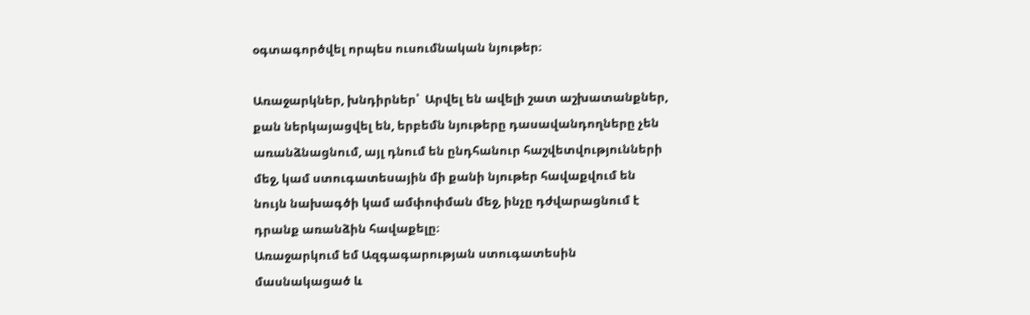օգտագործվել որպես ուսումնական նյութեր։

Առաջարկներ, խնդիրներ՝  Արվել են ավելի շատ աշխատանքներ, քան ներկայացվել են, երբեմն նյութերը դասավանդողները չեն առանձնացնում, այլ դնում են ընդհանուր հաշվետվությունների մեջ, կամ ստուգատեսային մի քանի նյութեր հավաքվում են նույն նախագծի կամ ամփոփման մեջ, ինչը դժվարացնում է դրանք առանձին հավաքելը։
Առաջարկում եմ Ազգագարության ստուգատեսին մասնակացած և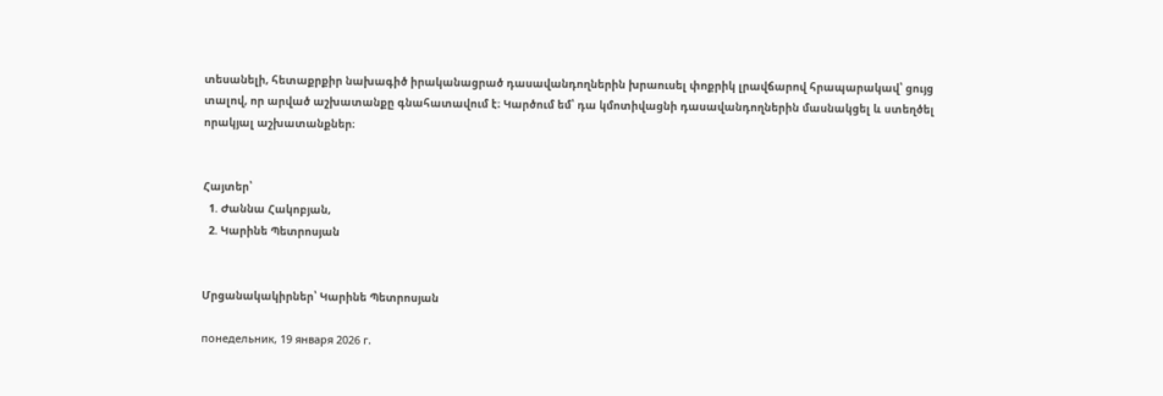տեսանելի, հետաքրքիր նախագիծ իրականացրած դասավանդողներին խրաուսել փոքրիկ լրավճարով հրապարակավ՝ ցույց տալով, որ արված աշխատանքը գնահատավում է։ Կարծում եմ՝ դա կմոտիվացնի դասավանդողներին մասնակցել և ստեղծել որակյալ աշխատանքներ։


Հայտեր՝
  1. Ժաննա Հակոբյան,
  2. Կարինե Պետրոսյան


Մրցանակակիրներ՝ Կարինե Պետրոսյան

понедельник, 19 января 2026 г.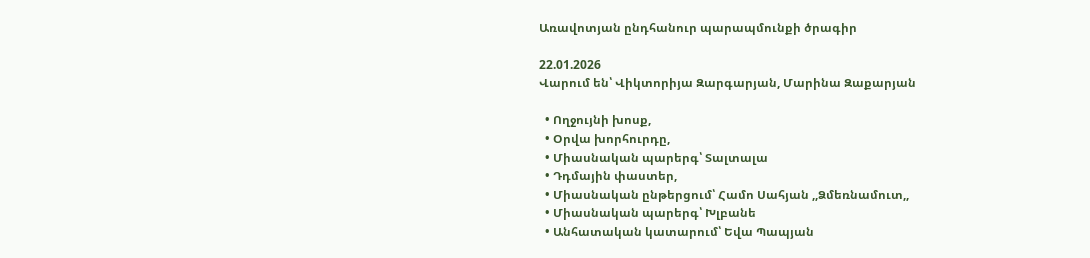Առավոտյան ընդհանուր պարապմունքի ծրագիր

22.01.2026
Վարում են՝ Վիկտորիյա Զարգարյան, Մարինա Զաքարյան

  • Ողջույնի խոսք,
  • Օրվա խորհուրդը,
  • Միասնական պարերգ՝ Տալտալա
  • Դդմային փաստեր,
  • Միասնական ընթերցում՝ Համո Սահյան ,,Ձմեռնամուտ,,
  • Միասնական պարերգ՝ Խլբանե
  • Անհատական կատարում՝ Եվա Պապյան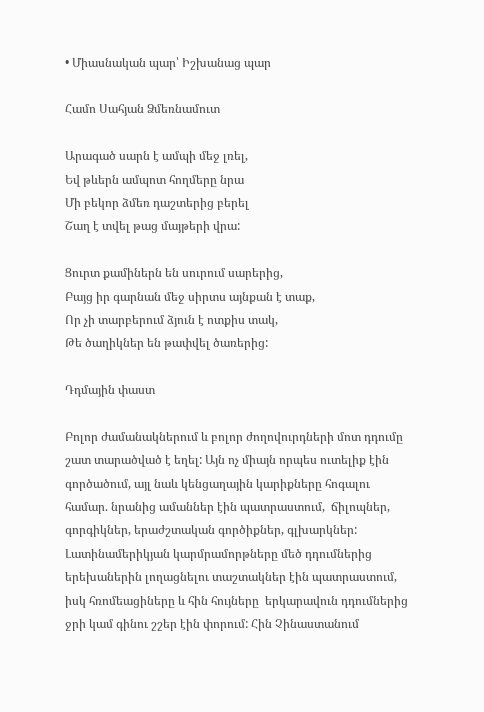• Միասնական պար՝ Իշխանաց պար

Համո Սահյան Ձմեռնամուտ

Արագած սարն է ամպի մեջ լռել,
Եվ թևերն ամպոտ հողմերը նրա
Մի բեկոր ձմեռ դաշտերից բերել
Շաղ է տվել թաց մայթերի վրա:

Ցուրտ քամիներն են սուրում սարերից,
Բայց իր գարնան մեջ սիրտս այնքան է տաք,
Որ չի տարբերում ձյուն է ոտքիս տակ,
Թե ծաղիկներ են թափվել ծառերից:

Դդմային փաստ

Բոլոր ժամանակներում և բոլոր ժողովուրդների մոտ դդումը շատ տարածված է եղել: Այն ոչ միայն որպես ուտելիք էին գործածում, այլ նաև կենցաղային կարիքները հոգալու համար. նրանից ամաններ էին պատրաստում,  ճիլոպներ, գորգիկներ, երաժշտական գործիքներ, գլխարկներ: Լատինամերիկյան կարմրամորթները մեծ դդումներից երեխաներին լողացնելու տաշտակներ էին պատրաստում, իսկ հռոմեացիները և հին հույները  երկարավուն դդումներից ջրի կամ գինու շշեր էին փորում: Հին Չինաստանում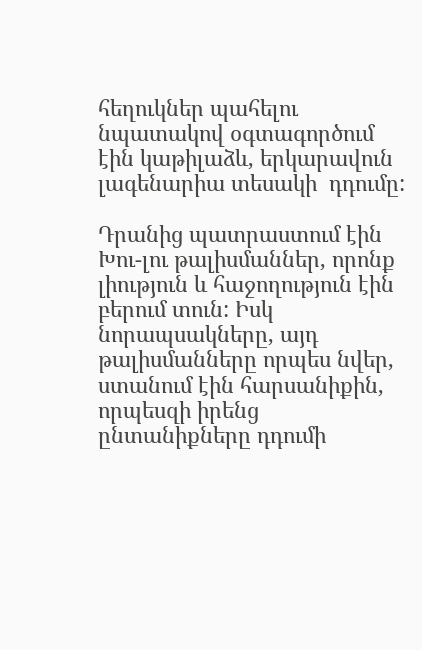հեղուկներ պահելու նպատակով օգտագործում էին կաթիլաձև, երկարավուն լագենարիա տեսակի  դդումը:

Դրանից պատրաստում էին Խու-լու թալիսմաններ, որոնք լիություն և հաջողություն էին բերում տուն: Իսկ նորապսակները, այդ թալիսմանները որպես նվեր, ստանում էին հարսանիքին, որպեսզի իրենց ընտանիքները դդումի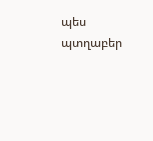պես պտղաբեր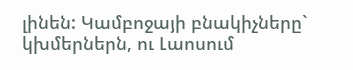լինեն: Կամբոջայի բնակիչները` կխմերներն, ու Լաոսում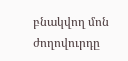բնակվող մոն ժողովուրդը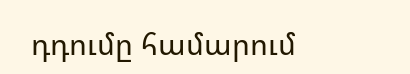դդումը համարում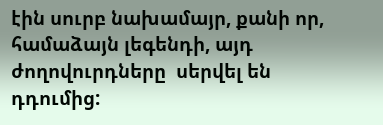էին սուրբ նախամայր, քանի որ, համաձայն լեգենդի, այդ ժողովուրդները  սերվել են դդումից: